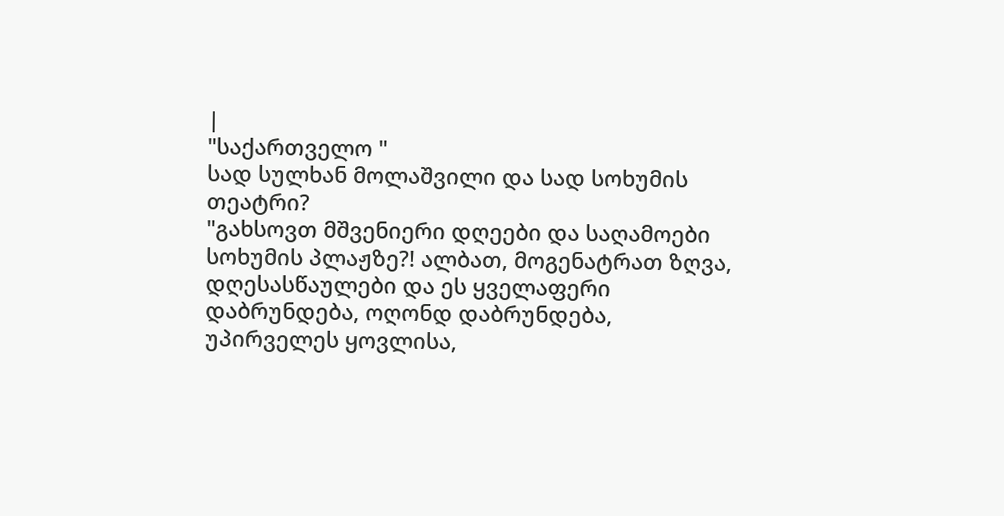|
"საქართველო "
სად სულხან მოლაშვილი და სად სოხუმის თეატრი?
"გახსოვთ მშვენიერი დღეები და საღამოები სოხუმის პლაჟზე?! ალბათ, მოგენატრათ ზღვა, დღესასწაულები და ეს ყველაფერი დაბრუნდება, ოღონდ დაბრუნდება, უპირველეს ყოვლისა,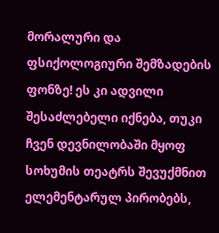მორალური და ფსიქოლოგიური შემზადების ფონზე! ეს კი ადვილი შესაძლებელი იქნება, თუკი ჩვენ დევნილობაში მყოფ სოხუმის თეატრს შევუქმნით ელემენტარულ პირობებს,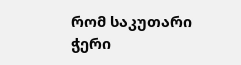რომ საკუთარი ჭერი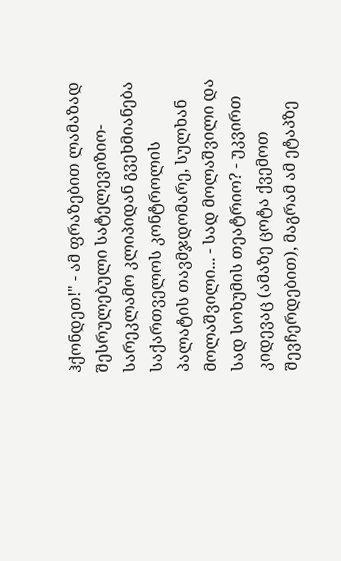ჰქონდეთ!" - ამ ფრაზებით ლამაზად შესრულებული სატელევიზიო-სარეკლამო კლიპიდან გვეხმიანება საქართველოს კონტროლის პალატის თავმჯდომარე, სულხან მოლაშვილი... - სად მოლაშვილი და სად სოხუმის თეატრიო? - უკვირთ კიდევაც (ამაზე ცოტა ქვემოთ შევჩერდებით), მაგრამ ამ ეტაპზე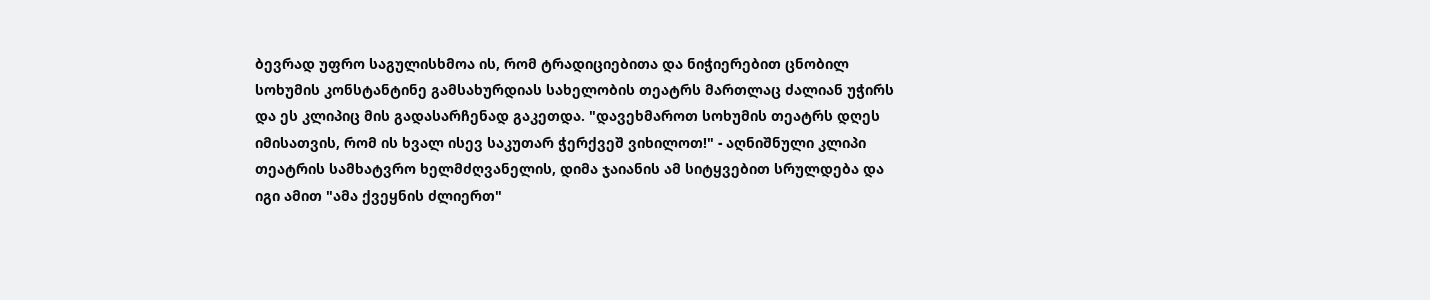ბევრად უფრო საგულისხმოა ის, რომ ტრადიციებითა და ნიჭიერებით ცნობილ სოხუმის კონსტანტინე გამსახურდიას სახელობის თეატრს მართლაც ძალიან უჭირს და ეს კლიპიც მის გადასარჩენად გაკეთდა. "დავეხმაროთ სოხუმის თეატრს დღეს იმისათვის, რომ ის ხვალ ისევ საკუთარ ჭერქვეშ ვიხილოთ!" - აღნიშნული კლიპი თეატრის სამხატვრო ხელმძღვანელის, დიმა ჯაიანის ამ სიტყვებით სრულდება და იგი ამით "ამა ქვეყნის ძლიერთ"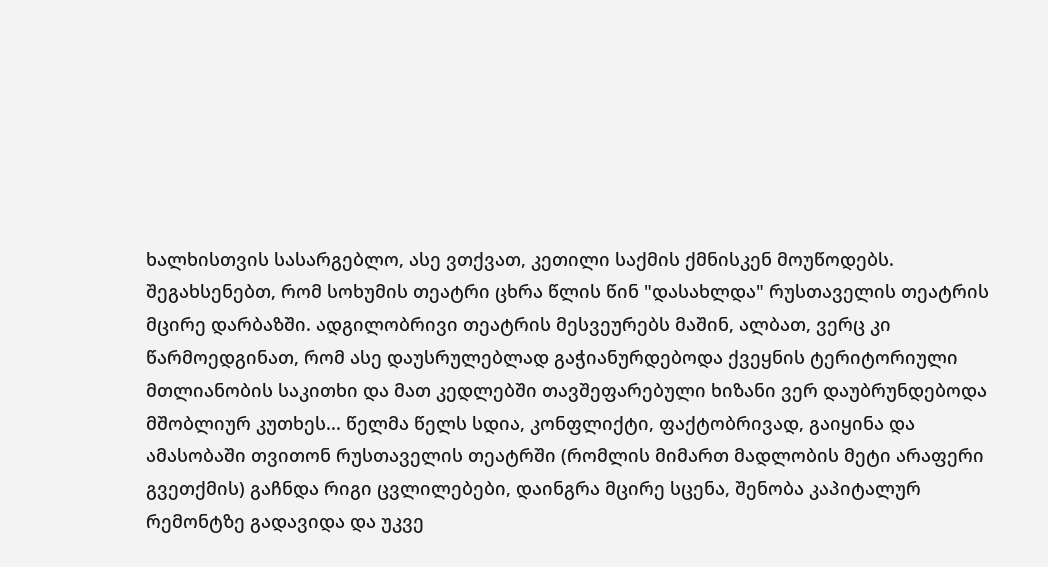ხალხისთვის სასარგებლო, ასე ვთქვათ, კეთილი საქმის ქმნისკენ მოუწოდებს. შეგახსენებთ, რომ სოხუმის თეატრი ცხრა წლის წინ "დასახლდა" რუსთაველის თეატრის მცირე დარბაზში. ადგილობრივი თეატრის მესვეურებს მაშინ, ალბათ, ვერც კი წარმოედგინათ, რომ ასე დაუსრულებლად გაჭიანურდებოდა ქვეყნის ტერიტორიული მთლიანობის საკითხი და მათ კედლებში თავშეფარებული ხიზანი ვერ დაუბრუნდებოდა მშობლიურ კუთხეს... წელმა წელს სდია, კონფლიქტი, ფაქტობრივად, გაიყინა და ამასობაში თვითონ რუსთაველის თეატრში (რომლის მიმართ მადლობის მეტი არაფერი გვეთქმის) გაჩნდა რიგი ცვლილებები, დაინგრა მცირე სცენა, შენობა კაპიტალურ რემონტზე გადავიდა და უკვე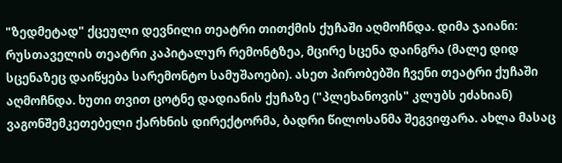"ზედმეტად" ქცეული დევნილი თეატრი თითქმის ქუჩაში აღმოჩნდა. დიმა ჯაიანი: რუსთაველის თეატრი კაპიტალურ რემონტზეა, მცირე სცენა დაინგრა (მალე დიდ სცენაზეც დაიწყება სარემონტო სამუშაოები). ასეთ პირობებში ჩვენი თეატრი ქუჩაში აღმოჩნდა. ხუთი თვით ცოტნე დადიანის ქუჩაზე ("პლეხანოვის" კლუბს ეძახიან) ვაგონშემკეთებელი ქარხნის დირექტორმა, ბადრი წილოსანმა შეგვიფარა. ახლა მასაც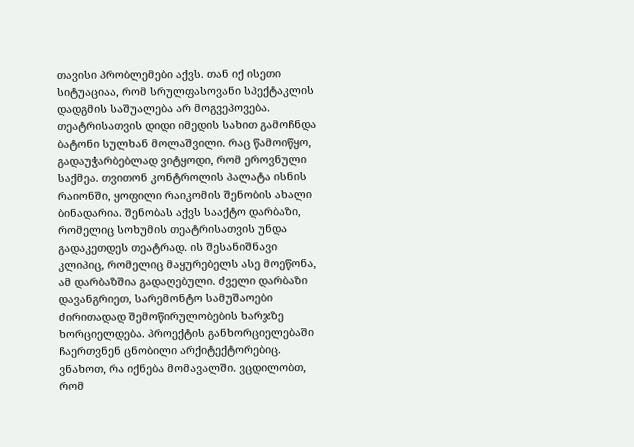თავისი პრობლემები აქვს. თან იქ ისეთი სიტუაციაა, რომ სრულფასოვანი სპექტაკლის დადგმის საშუალება არ მოგვეპოვება. თეატრისათვის დიდი იმედის სახით გამოჩნდა ბატონი სულხან მოლაშვილი. რაც წამოიწყო, გადაუჭარბებლად ვიტყოდი, რომ ეროვნული საქმეა. თვითონ კონტროლის პალატა ისნის რაიონში, ყოფილი რაიკომის შენობის ახალი ბინადარია. შენობას აქვს სააქტო დარბაზი, რომელიც სოხუმის თეატრისათვის უნდა გადაკეთდეს თეატრად. ის შესანიშნავი კლიპიც, რომელიც მაყურებელს ასე მოეწონა, ამ დარბაზშია გადაღებული. ძველი დარბაზი დავანგრიეთ, სარემონტო სამუშაოები ძირითადად შემოწირულობების ხარჯზე ხორციელდება. პროექტის განხორციელებაში ჩაერთვნენ ცნობილი არქიტექტორებიც. ვნახოთ, რა იქნება მომავალში. ვცდილობთ, რომ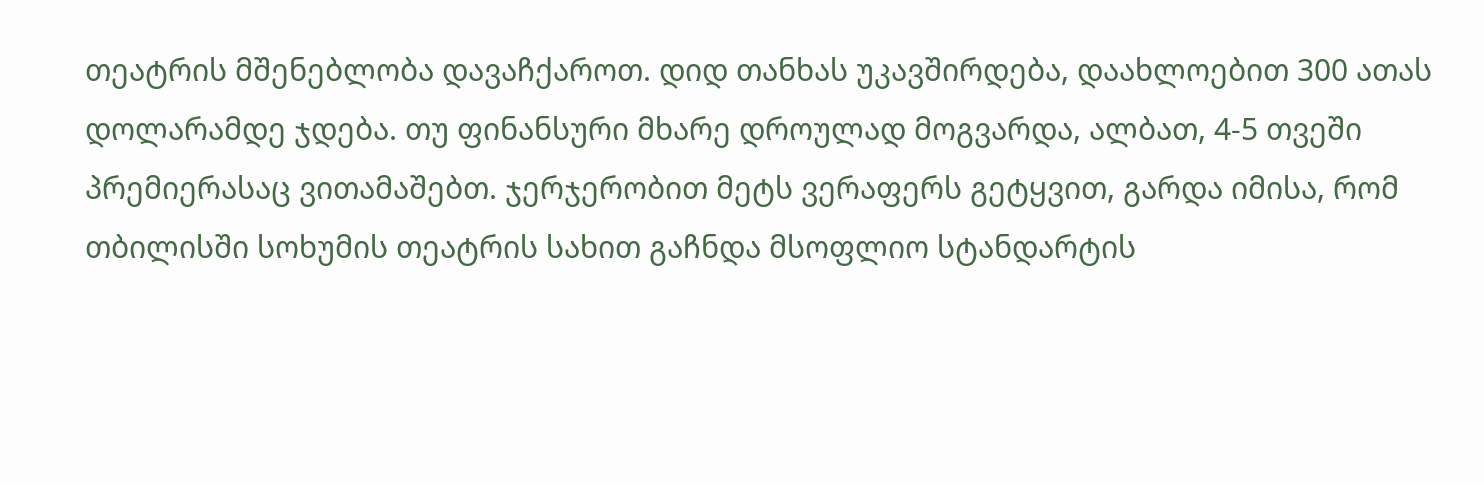თეატრის მშენებლობა დავაჩქაროთ. დიდ თანხას უკავშირდება, დაახლოებით 300 ათას დოლარამდე ჯდება. თუ ფინანსური მხარე დროულად მოგვარდა, ალბათ, 4-5 თვეში პრემიერასაც ვითამაშებთ. ჯერჯერობით მეტს ვერაფერს გეტყვით, გარდა იმისა, რომ თბილისში სოხუმის თეატრის სახით გაჩნდა მსოფლიო სტანდარტის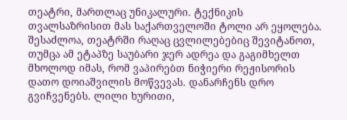თეატრი, მართლაც უნიკალური. ტექნიკის თვალსაზრისით მას საქართველოში ტოლი არ ეყოლება. შესაძლოა, თეატრში რაღაც ცვლილებებიც შევიტანოთ, თუმცა ამ ეტაპზე საუბარი ჯერ ადრეა და გაგიმხელთ მხოლოდ იმას, რომ ვაპირებთ ნიჭიერი რეჟისორის დათო დოიაშვილის მოწვევას. დანარჩენს დრო გვიჩვენებს. ლილი ხურითი,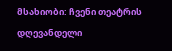მსახიობი: ჩვენი თეატრის დღევანდელი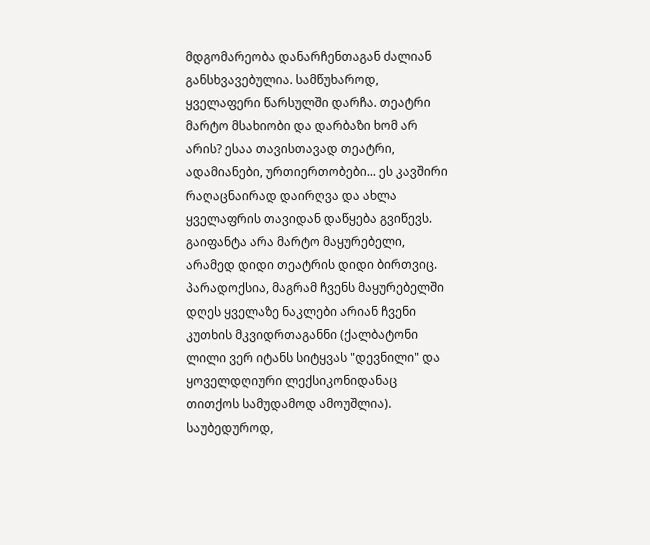მდგომარეობა დანარჩენთაგან ძალიან განსხვავებულია. სამწუხაროდ, ყველაფერი წარსულში დარჩა. თეატრი მარტო მსახიობი და დარბაზი ხომ არ არის? ესაა თავისთავად თეატრი, ადამიანები, ურთიერთობები... ეს კავშირი რაღაცნაირად დაირღვა და ახლა ყველაფრის თავიდან დაწყება გვიწევს. გაიფანტა არა მარტო მაყურებელი, არამედ დიდი თეატრის დიდი ბირთვიც. პარადოქსია, მაგრამ ჩვენს მაყურებელში დღეს ყველაზე ნაკლები არიან ჩვენი კუთხის მკვიდრთაგანნი (ქალბატონი ლილი ვერ იტანს სიტყვას "დევნილი" და ყოველდღიური ლექსიკონიდანაც თითქოს სამუდამოდ ამოუშლია). საუბედუროდ,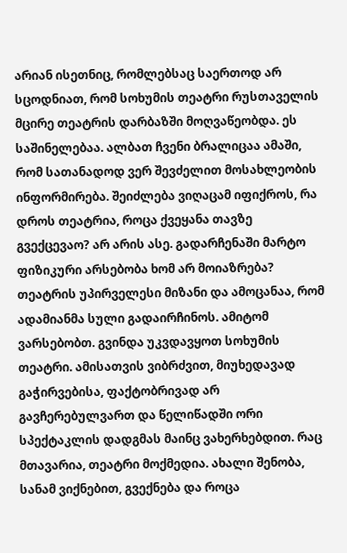არიან ისეთნიც, რომლებსაც საერთოდ არ სცოდნიათ, რომ სოხუმის თეატრი რუსთაველის მცირე თეატრის დარბაზში მოღვაწეობდა. ეს საშინელებაა. ალბათ ჩვენი ბრალიცაა ამაში, რომ სათანადოდ ვერ შევძელით მოსახლეობის ინფორმირება. შეიძლება ვიღაცამ იფიქროს, რა დროს თეატრია, როცა ქვეყანა თავზე გვექცევაო? არ არის ასე. გადარჩენაში მარტო ფიზიკური არსებობა ხომ არ მოიაზრება? თეატრის უპირველესი მიზანი და ამოცანაა, რომ ადამიანმა სული გადაირჩინოს. ამიტომ ვარსებობთ. გვინდა უკვდავყოთ სოხუმის თეატრი. ამისათვის ვიბრძვით, მიუხედავად გაჭირვებისა, ფაქტობრივად არ გავჩერებულვართ და წელიწადში ორი სპექტაკლის დადგმას მაინც ვახერხებდით. რაც მთავარია, თეატრი მოქმედია. ახალი შენობა, სანამ ვიქნებით, გვექნება და როცა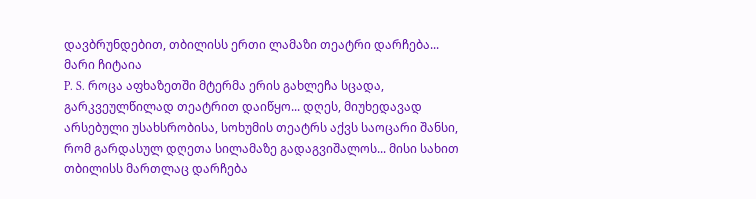დავბრუნდებით, თბილისს ერთი ლამაზი თეატრი დარჩება...
მარი ჩიტაია
P. S. როცა აფხაზეთში მტერმა ერის გახლეჩა სცადა, გარკვეულწილად თეატრით დაიწყო... დღეს, მიუხედავად არსებული უსახსრობისა, სოხუმის თეატრს აქვს საოცარი შანსი, რომ გარდასულ დღეთა სილამაზე გადაგვიშალოს... მისი სახით თბილისს მართლაც დარჩება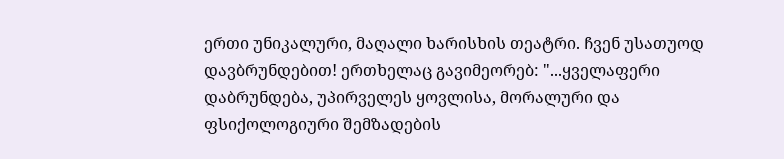ერთი უნიკალური, მაღალი ხარისხის თეატრი. ჩვენ უსათუოდ დავბრუნდებით! ერთხელაც გავიმეორებ: "...ყველაფერი დაბრუნდება, უპირველეს ყოვლისა, მორალური და ფსიქოლოგიური შემზადების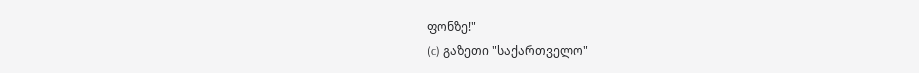ფონზე!"
(c) გაზეთი "საქართველო"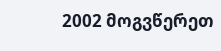2002 მოგვწერეთ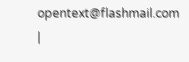opentext@flashmail.com |